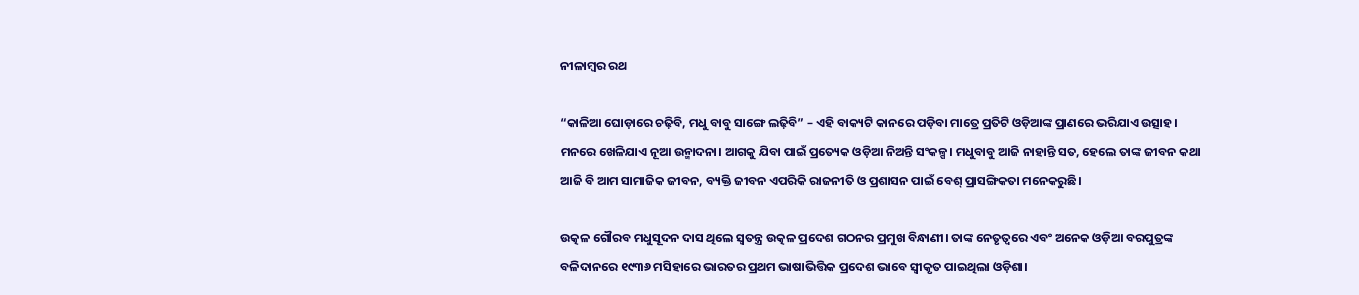ନୀଳାମ୍ବର ରଥ

“କାଳିଆ ଘୋଡ଼ାରେ ଚଢ଼ିବି, ମଧୁ ବାବୁ ସାଙ୍ଗେ ଲଢ଼ିବି” – ଏହି ବାକ୍ୟଟି କାନରେ ପଡ଼ିବା ମାତ୍ରେ ପ୍ରତିଟି ଓଡ଼ିଆଙ୍କ ପ୍ରାଣରେ ଭରିଯାଏ ଉତ୍ସାହ। ମନରେ ଖେଳିଯାଏ ନୂଆ ଉନ୍ମାଦନା। ଆଗକୁ ଯିବା ପାଇଁ ପ୍ରତ୍ୟେକ ଓଡ଼ିଆ ନିଅନ୍ତି ସଂକଳ୍ପ। ମଧୁବାବୁ ଆଜି ନାହାନ୍ତି ସତ, ହେଲେ ତାଙ୍କ ଜୀବନ କଥା ଆଜି ବି ଆମ ସାମାଜିକ ଜୀବନ, ବ୍ୟକ୍ତି ଜୀବନ ଏପରିକି ରାଜନୀତି ଓ ପ୍ରଶାସନ ପାଇଁ ବେଶ୍‍ ପ୍ରାସଙ୍ଗିକତା ମନେକରୁଛି।

ଉତ୍କଳ ଗୌରବ ମଧୁସୂଦନ ଦାସ ଥିଲେ ସ୍ୱତନ୍ତ୍ର ଉତ୍କଳ ପ୍ରଦେଶ ଗଠନର ପ୍ରମୁଖ ବିନ୍ଧାଣୀ। ତାଙ୍କ ନେତୃତ୍ୱରେ ଏବଂ ଅନେକ ଓଡ଼ିଆ ବରପୁତ୍ରଙ୍କ ବଳିଦାନରେ ୧୯୩୬ ମସିହାରେ ଭାରତର ପ୍ରଥମ ଭାଷାଭିତ୍ତିକ ପ୍ରଦେଶ ଭାବେ ସ୍ୱୀକୃତ ପାଇଥିଲା ଓଡ଼ିଶା।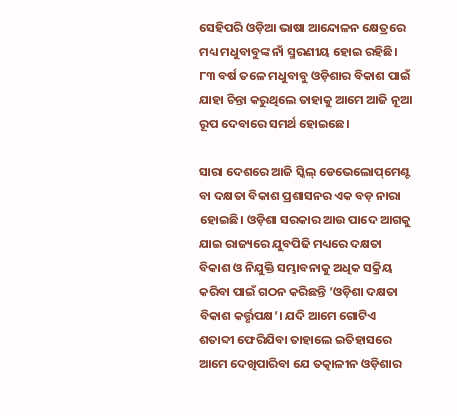ସେହିପରି ଓଡ଼ିଆ ଭାଷା ଆନ୍ଦୋଳନ କ୍ଷେତ୍ରରେ ମଧ୍ୟ ମଧୁବାବୁଙ୍କ ନାଁ ସ୍ମରଣୀୟ ହୋଇ ରହିଛି। ୮୩ ବର୍ଷ ତଳେ ମଧୁବାବୁ ଓଡ଼ିଶାର ବିକାଶ ପାଇଁ ଯାହା ଚିନ୍ତା କରୁଥିଲେ ତାହାକୁ ଆମେ ଆଜି ନୂଆ ରୂପ ଦେବାରେ ସମର୍ଥ ହୋଇଛେ।

ସାରା ଦେଶରେ ଆଜି ସ୍କିଲ୍‍ ଡେଭେଲୋପ୍‍‌ମେଣ୍ଟ ବା ଦକ୍ଷତା ବିକାଶ ପ୍ରଶାସନର ଏକ ବଡ଼ ନାରା ହୋ‍ଇଛି। ଓଡ଼ିଶା ସରକାର ଆଉ ପାଦେ ଆଗକୁ ଯାଇ ରାଜ୍ୟରେ ଯୁବପିଢି ମଧ୍ୟରେ ଦକ୍ଷତା ବିକାଶ ଓ ନିଯୁକ୍ତି ସମ୍ଭାବନାକୁ ଅଧିକ ସକ୍ରିୟ କରିବା ପାଇଁ ଗଠନ କରିଛନ୍ତି ’ଓଡ଼ିଶା ଦକ୍ଷତା ବିକାଶ କର୍ତ୍ତୃପକ୍ଷ’। ଯଦି ଆମେ ଗୋଟିଏ ଶତାବ୍ଦୀ ଫେରିଯିବା ତାହାଲେ ଇତିହାସରେ ଆମେ ଦେଖିପାରିବା ଯେ ତତ୍କାଳୀନ ଓଡ଼ିଶାର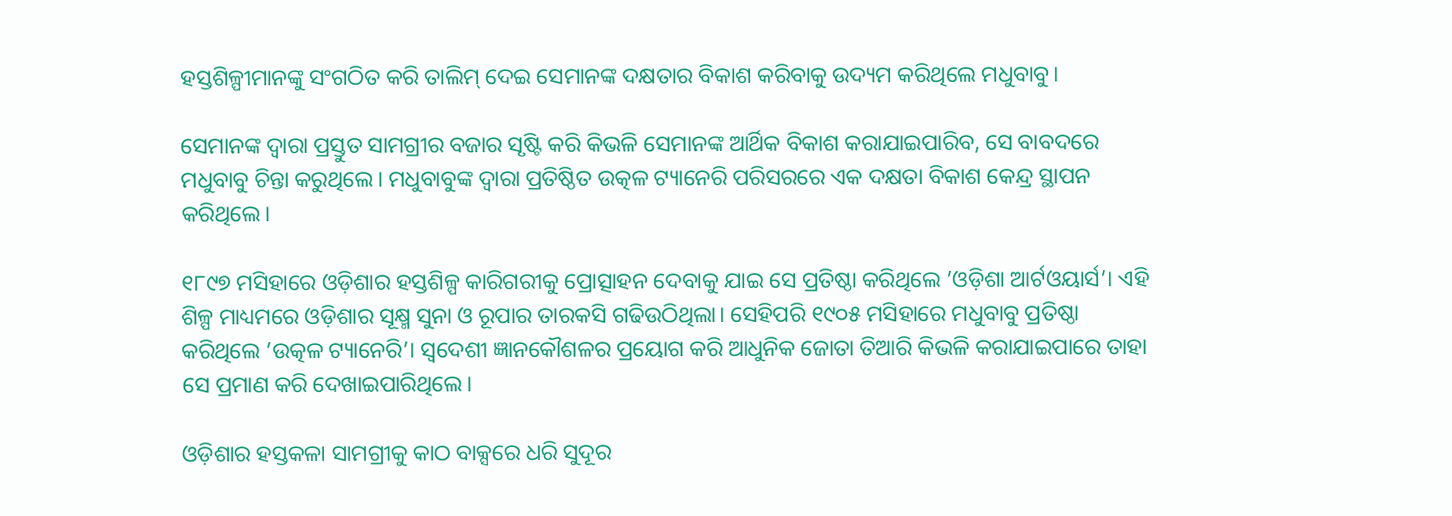ହସ୍ତଶିଳ୍ପୀମାନଙ୍କୁ ସଂଗଠିତ କରି ତାଲିମ୍‍ ଦେଇ ସେମାନଙ୍କ ଦକ୍ଷତାର ବିକାଶ କରିବାକୁ ଉଦ୍ୟମ କରିଥିଲେ ମଧୁବାବୁ।

ସେମାନଙ୍କ ଦ୍ୱାରା ପ୍ରସ୍ତୁତ ସାମଗ୍ରୀର ବଜାର ସୃଷ୍ଟି କରି କିଭଳି ସେମାନଙ୍କ ଆର୍ଥିକ ବିକାଶ କରାଯାଇପାରିବ, ସେ ବାବଦରେ ମଧୁବାବୁ ଚିନ୍ତା କରୁଥିଲେ। ମଧୁବାବୁଙ୍କ ଦ୍ୱାରା ପ୍ରତିଷ୍ଠିତ ଉତ୍କଳ ଟ୍ୟାନେରି ପରିସରରେ ଏକ ଦକ୍ଷତା ବିକାଶ କେନ୍ଦ୍ର ସ୍ଥାପନ କରିଥିଲେ।

୧୮୯୭ ମସିହାରେ ଓଡ଼ିଶାର ହସ୍ତଶିଳ୍ପ କାରିଗରୀକୁ ପ୍ରୋତ୍ସାହନ ଦେବାକୁ ଯାଇ ସେ ପ୍ରତିଷ୍ଠା କରିଥିଲେ ’ଓଡ଼ିଶା ଆର୍ଟଓୟାର୍ସ’। ଏହି ଶିଳ୍ପ ମାଧ୍ୟମରେ ଓଡ଼ିଶାର ସୂକ୍ଷ୍ମ ସୁନା ଓ ରୂପାର ତାରକସି ଗଢିଉଠିଥିଲା। ସେହିପରି ୧୯୦୫ ମସିହାରେ ମଧୁବାବୁ ପ୍ରତିଷ୍ଠା କରିଥିଲେ ’ଉତ୍କଳ ଟ୍ୟାନେରି’। ସ୍ୱଦେଶୀ ଜ୍ଞାନକୌଶଳର ପ୍ରୟୋଗ କରି ଆଧୁନିକ ଜୋତା ତିଆରି କିଭଳି କରାଯାଇପାରେ ତାହା ସେ ପ୍ରମାଣ କରି ଦେଖାଇପାରିଥିଲେ।

ଓଡ଼ିଶାର ହସ୍ତକଳା ସାମଗ୍ରୀକୁ କାଠ ବାକ୍ସରେ ଧରି ସୁଦୂର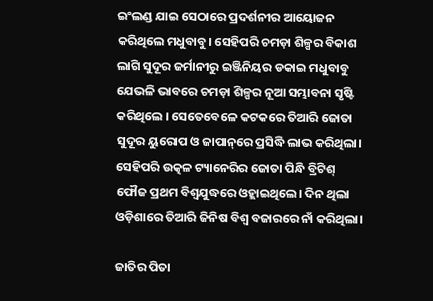ଇଂଲଣ୍ଡ ଯାଇ ସେଠାରେ ପ୍ରଦର୍ଶନୀର ଆୟୋଜନ କରିଥିଲେ ମଧୁବାବୁ। ସେହିପରି ଚମଡ଼ା ଶିଳ୍ପର ବିକାଶ ଲାଗି ସୁଦୂର ଜର୍ମାନୀରୁ ଇଞ୍ଜିନିୟର ଡକାଇ ମଧୁବାବୁ ଯେଭଳି ଭାବରେ ଚମଡ଼ା ଶିଳ୍ପର ନୂଆ ସମ୍ଭାବନା ସୃଷ୍ଟି କରିଥିଲେ । ସେତେବେଳେ କଟକରେ ତିଆରି ଜୋତା ସୁଦୂର ୟୁରୋପ ଓ ଜାପାନ୍‌ରେ ପ୍ରସିଦ୍ଧି ଲାଭ କରିଥିଲା। ସେହିପରି ଉତ୍କଳ ଟ୍ୟାନେରିର ଜୋତା ପିନ୍ଧି ବ୍ରିଟିଶ୍‍ ଫୌଜ ପ୍ରଥମ ବିଶ୍ୱଯୁଦ୍ଧରେ ଓହ୍ଲାଇଥିଲେ। ଦିନ ଥିଲା ଓଡ଼ିଶାରେ ତିଆରି ଜିନିଷ ବିଶ୍ୱ ବଜାରରେ ନାଁ କରିଥିଲା।

ଜାତିର ପିତା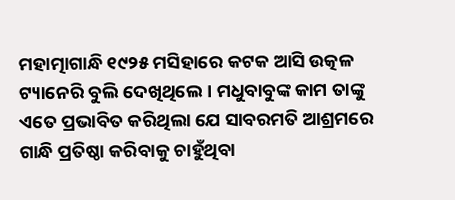ମହାତ୍ମାଗାନ୍ଧି ୧୯୨୫ ମସିହାରେ କଟକ ଆସି ଉତ୍କଳ ଟ୍ୟାନେରି ବୁଲି ଦେଖିଥିଲେ। ମଧୁବାବୁଙ୍କ କାମ ତାଙ୍କୁ ଏତେ ପ୍ରଭାବିତ କରିଥିଲା ଯେ ସାବରମତି ଆଶ୍ରମରେ ଗାନ୍ଧି ପ୍ରତିଷ୍ଠା କରିବାକୁ ଚାହୁଁଥିବା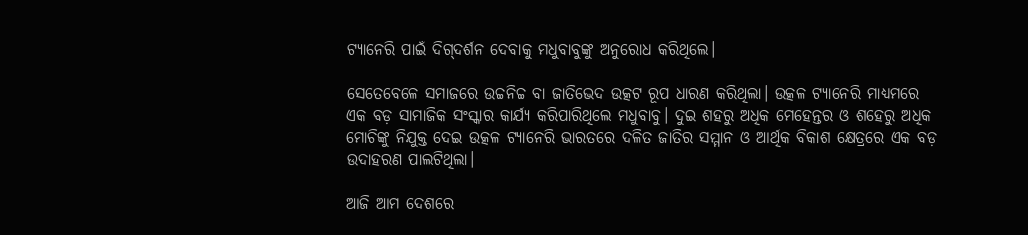ଟ୍ୟାନେରି ପାଇଁ ଦିଗ୍‌ଦର୍ଶନ ଦେବାକୁ ମଧୁବାବୁଙ୍କୁ ଅନୁରୋଧ କରିଥିଲେ।

ସେତେବେଳେ ସମାଜରେ ଉଚ୍ଚନିଚ୍ଚ ବା ଜାତିଭେଦ ଉତ୍କଟ ରୂପ ଧାରଣ କରିଥିଲା। ଉତ୍କଳ ଟ୍ୟାନେରି ମାଧ୍ୟମରେ ଏକ ବଡ଼ ସାମାଜିକ ସଂସ୍କାର କାର୍ଯ୍ୟ କରିପାରିଥିଲେ ମଧୁବାବୁ। ଦୁଇ ଶହରୁ ଅଧିକ ମେହେନ୍ତର ଓ ଶହେରୁ ଅଧିକ ମୋଚିଙ୍କୁ ନିଯୁକ୍ତ ଦେଇ ଉତ୍କଳ ଟ୍ୟାନେରି ଭାରତରେ ଦଳିତ ଜାତିର ସମ୍ମାନ ଓ ଆର୍ଥିକ ବିକାଶ କ୍ଷେତ୍ରରେ ଏକ ବଡ଼ ଉଦାହରଣ ପାଲଟିଥିଲା।

ଆଜି ଆମ ଦେଶରେ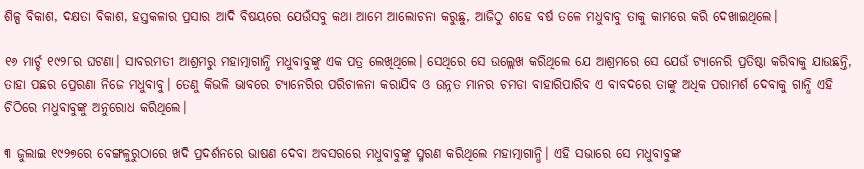ଶିଳ୍ପ ବିକାଶ, ଦକ୍ଷତା ବିକାଶ, ହସ୍ତକଳାର ପ୍ରସାର ଆଦି ବିଷୟରେ ଯେଉଁସବୁ କଥା ଆମେ ଆଲୋଚନା କରୁଛୁ, ଆଜିଠୁ ଶହେ ବର୍ଷ ତଳେ ମଧୁବାବୁ ତାକୁ କାମରେ କରି ଦେଖାଇଥିଲେ।

୧୬ ମାର୍ଚ୍ଚ ୧୯୨୮ର ଘଟଣା। ସାବରମତୀ ଆଶ୍ରମରୁ ମହାତ୍ମାଗାନ୍ଧି ମଧୁବାବୁଙ୍କୁ ଏକ ପତ୍ର ଲେଖିଥିଲେ। ସେଥିରେ ସେ ଉଲ୍ଲେଖ କରିଥିଲେ ଯେ ଆଶ୍ରମରେ ସେ ଯେଉଁ ଟ୍ୟାନେରି ପ୍ରତିଷ୍ଠା କରିବାକୁ ଯାଉଛନ୍ତି, ତାହା ପଛର ପ୍ରେରଣା ନିଜେ ମଧୁବାବୁ। ତେଣୁ କିଭଳି ଭାବରେ ଟ୍ୟାନେରିର ପରିଚାଳନା କରାଯିବ ଓ ଉନ୍ନତ ମାନର ଚମଡା ବାହାରିପାରିବ ଏ ବାବଦରେ ତାଙ୍କୁ ଅଧିକ ପରାମର୍ଶ ଦେବାକୁ ଗାନ୍ଧି ଏହି ଚିଠିରେ ମଧୁବାବୁଙ୍କୁ ଅନୁରୋଧ କରିଥିଲେ।

୩ ଜୁଲାଇ ୧୯୨୭ରେ ବେଙ୍ଗଳୁରୁଠାରେ ଖଦି ପ୍ରଦର୍ଶନରେ ଭାଷଣ ଦେବା ଅବସରରେ ମଧୁବାବୁଙ୍କୁ ସ୍ମରଣ କରିଥିଲେ ମହାତ୍ମାଗାନ୍ଧି। ଏହି ସଭାରେ ସେ ମଧୁବାବୁଙ୍କ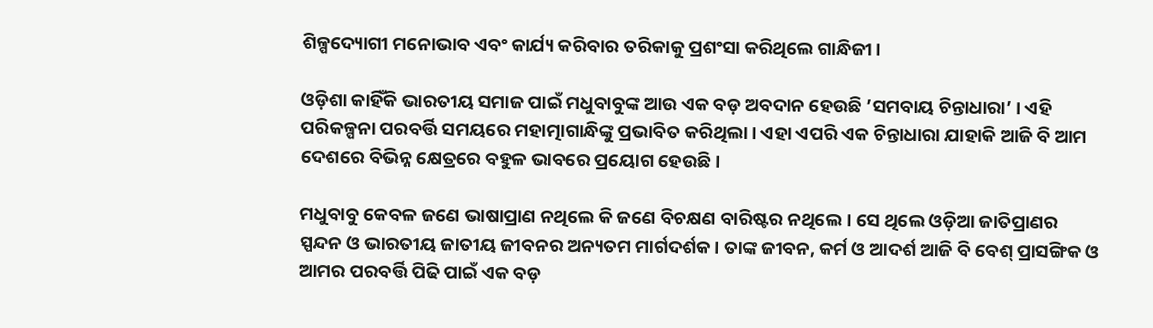ଶିଳ୍ପଦ୍ୟୋଗୀ ମନୋଭାବ ଏବଂ କାର୍ଯ୍ୟ କରିବାର ତରିକାକୁ ପ୍ରଶଂସା କରିଥିଲେ ଗାନ୍ଧିଜୀ।

ଓଡ଼ିଶା କାହିଁକି ଭାରତୀୟ ସମାଜ ପାଇଁ ମଧୁବାବୁଙ୍କ ଆଉ ଏକ ବଡ଼ ଅବଦାନ ହେଉଛି ’ସମବାୟ ଚିନ୍ତାଧାରା’ । ଏହି ପରିକଳ୍ପନା ପରବର୍ତ୍ତି ସମୟରେ ମହାତ୍ମାଗାନ୍ଧିଙ୍କୁ ପ୍ରଭାବିତ କରିଥିଲା। ଏହା ଏପରି ଏକ ଚିନ୍ତାଧାରା ଯାହାକି ଆଜି ବି ଆମ ଦେଶରେ ବିଭିନ୍ନ କ୍ଷେତ୍ରରେ ବହୁଳ ଭାବରେ ପ୍ରୟୋଗ ହେଉଛି।

ମଧୁବାବୁ କେବଳ ଜଣେ ଭାଷାପ୍ରାଣ ନଥିଲେ କି ଜଣେ ବିଚକ୍ଷଣ ବାରିଷ୍ଟର ନଥିଲେ। ସେ ଥିଲେ ଓଡ଼ିଆ ଜାତିପ୍ରାଣର ସ୍ପନ୍ଦନ ଓ ଭାରତୀୟ ଜାତୀୟ ଜୀବନର ଅନ୍ୟତମ ମାର୍ଗଦର୍ଶକ। ତାଙ୍କ ଜୀବନ, କର୍ମ ଓ ଆଦର୍ଶ ଆଜି ବି ବେଶ୍‌ ପ୍ରାସଙ୍ଗିକ ଓ ଆମର ପରବର୍ତ୍ତି ପିଢି ପାଇଁ ଏକ ବଡ଼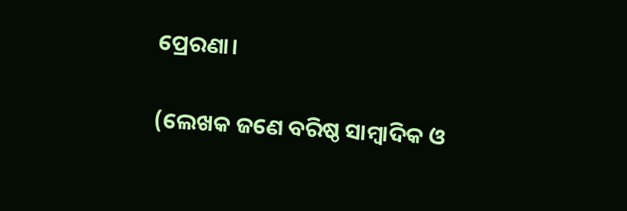ପ୍ରେରଣା।

(ଲେଖକ ଜଣେ ବରିଷ୍ଠ ସାମ୍ବାଦିକ ଓ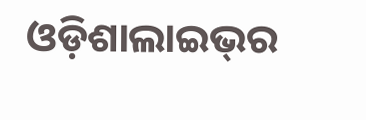ଓଡ଼ିଶାଲାଇଭ୍‌ର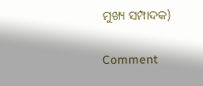ମୁଖ୍ୟ ସମ୍ପାଦକ)

Comment